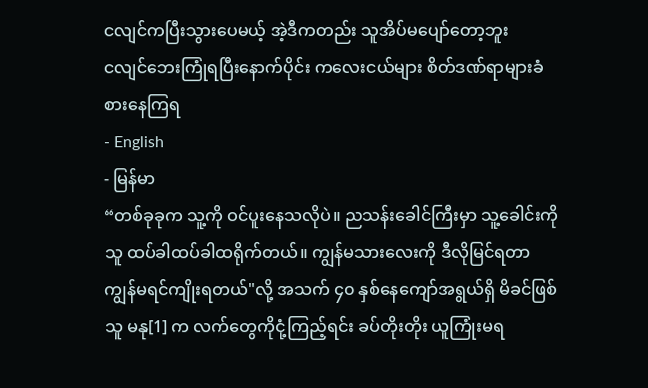ငလျင်ကပြီးသွားပေမယ့် အဲ့ဒီကတည်း သူအိပ်မပျော်တော့ဘူး
ငလျင်ဘေးကြုံရပြီးနောက်ပိုင်း ကလေးငယ်များ စိတ်ဒဏ်ရာများခံစားနေကြရ
- English
- မြန်မာ
“တစ်ခုခုက သူ့ကို ဝင်ပူးနေသလိုပဲ။ ညသန်းခေါင်ကြီးမှာ သူ့ခေါင်းကိုသူ ထပ်ခါထပ်ခါထရိုက်တယ်။ ကျွန်မသားလေးကို ဒီလိုမြင်ရတာ ကျွန်မရင်ကျိုးရတယ်"လို့ အသက် ၄၀ နှစ်နေကျော်အရွယ်ရှိ မိခင်ဖြစ်သူ မနု[1] က လက်တွေကိုငုံ့ကြည့်ရင်း ခပ်တိုးတိုး ယူကြုံးမရ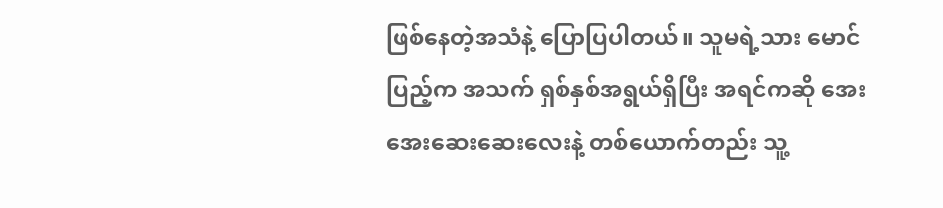ဖြစ်နေတဲ့အသံနဲ့ ပြောပြပါတယ်။ သူမရဲ့သား မောင်ပြည့်က အသက် ရှစ်နှစ်အရွယ်ရှိပြီး အရင်ကဆို အေးအေးဆေးဆေးလေးနဲ့ တစ်ယောက်တည်း သူ့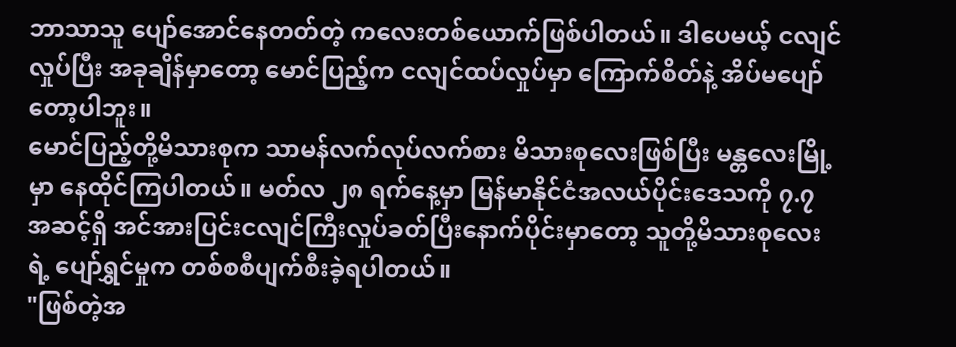ဘာသာသူ ပျော်အောင်နေတတ်တဲ့ ကလေးတစ်ယောက်ဖြစ်ပါတယ်။ ဒါပေမယ့် ငလျင်လှုပ်ပြီး အခုချိန်မှာတော့ မောင်ပြည့်က ငလျင်ထပ်လှုပ်မှာ ကြောက်စိတ်နဲ့ အိပ်မပျော်တော့ပါဘူး။
မောင်ပြည့်တို့မိသားစုက သာမန်လက်လုပ်လက်စား မိသားစုလေးဖြစ်ပြီး မန္တလေးမြို့မှာ နေထိုင်ကြပါတယ်။ မတ်လ ၂၈ ရက်နေ့မှာ မြန်မာနိုင်ငံအလယ်ပိုင်းဒေသကို ၇.၇ အဆင့်ရှိ အင်အားပြင်းငလျင်ကြီးလှုပ်ခတ်ပြီးနောက်ပိုင်းမှာတော့ သူတို့မိသားစုလေးရဲ့ ပျော်ရွှင်မှုက တစ်စစီပျက်စီးခဲ့ရပါတယ်။
"ဖြစ်တဲ့အ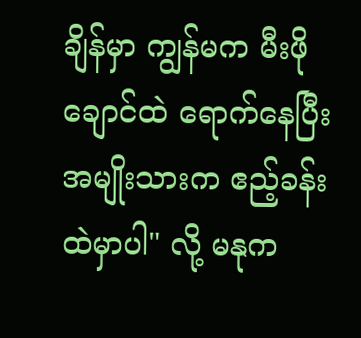ချိန်မှာ ကျွန်မက မီးဖိုချောင်ထဲ ရောက်နေပြီး အမျိုးသားက ဧည့်ခန်းထဲမှာပါ" လို့ မနုက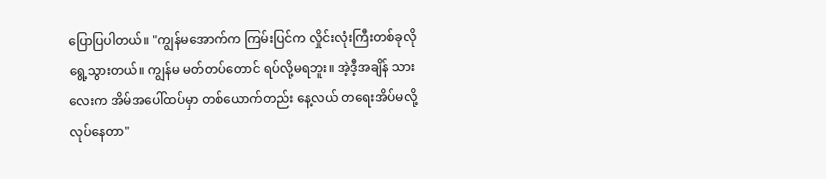ပြောပြပါတယ်။ "ကျွန်မအောက်က ကြမ်းပြင်က လှိုင်းလုံးကြီးတစ်ခုလို ရွေ့သွားတယ်။ ကျွန်မ မတ်တပ်တောင် ရပ်လို့မရဘူး။ အဲ့ဒီ့အချိန် သားလေးက အိမ်အပေါ်ထပ်မှာ တစ်ယောက်တည်း နေ့လယ် တရေးအိပ်မလို့ လုပ်နေတာ"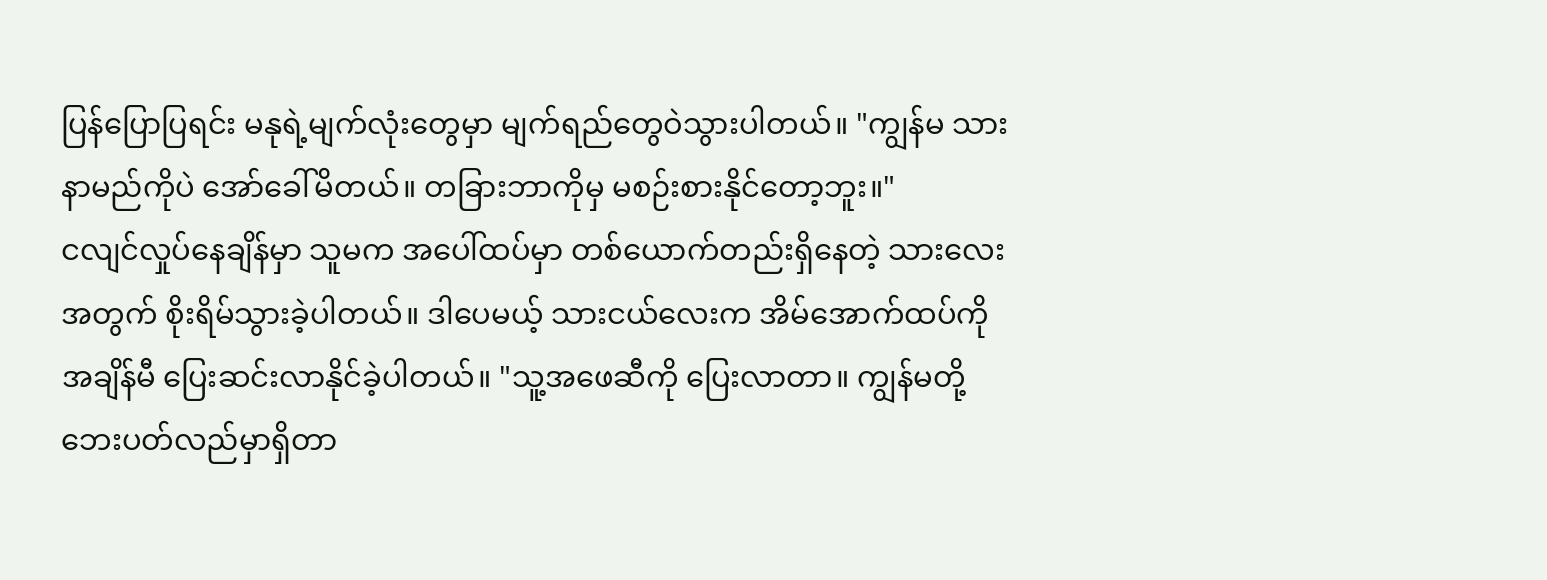ပြန်ပြောပြရင်း မနုရဲ့မျက်လုံးတွေမှာ မျက်ရည်တွေဝဲသွားပါတယ်။ "ကျွန်မ သားနာမည်ကိုပဲ အော်ခေါ်မိတယ်။ တခြားဘာကိုမှ မစဉ်းစားနိုင်တော့ဘူး။"
ငလျင်လှုပ်နေချိန်မှာ သူမက အပေါ်ထပ်မှာ တစ်ယောက်တည်းရှိနေတဲ့ သားလေးအတွက် စိုးရိမ်သွားခဲ့ပါတယ်။ ဒါပေမယ့် သားငယ်လေးက အိမ်အောက်ထပ်ကို အချိန်မီ ပြေးဆင်းလာနိုင်ခဲ့ပါတယ်။ "သူ့အဖေဆီကို ပြေးလာတာ။ ကျွန်မတို့ ဘေးပတ်လည်မှာရှိတာ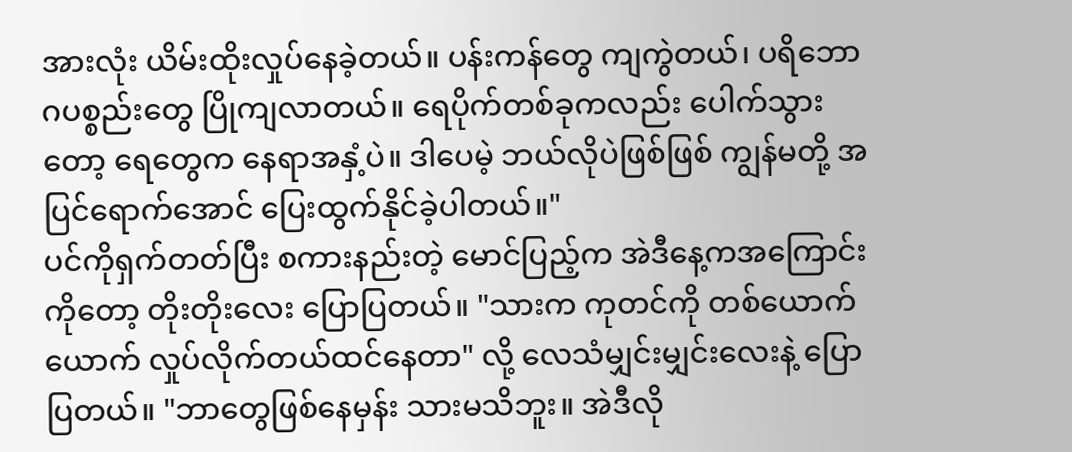အားလုံး ယိမ်းထိုးလှုပ်နေခဲ့တယ်။ ပန်းကန်တွေ ကျကွဲတယ်၊ ပရိဘောဂပစ္စည်းတွေ ပြိုကျလာတယ်။ ရေပိုက်တစ်ခုကလည်း ပေါက်သွားတော့ ရေတွေက နေရာအနှံ့ပဲ။ ဒါပေမဲ့ ဘယ်လိုပဲဖြစ်ဖြစ် ကျွန်မတို့ အပြင်ရောက်အောင် ပြေးထွက်နိုင်ခဲ့ပါတယ်။"
ပင်ကိုရှက်တတ်ပြီး စကားနည်းတဲ့ မောင်ပြည့်က အဲဒီနေ့ကအကြောင်းကိုတော့ တိုးတိုးလေး ပြောပြတယ်။ "သားက ကုတင်ကို တစ်ယောက်ယောက် လှုပ်လိုက်တယ်ထင်နေတာ" လို့ လေသံမျှင်းမျှင်းလေးနဲ့ ပြောပြတယ်။ "ဘာတွေဖြစ်နေမှန်း သားမသိဘူး။ အဲဒီလို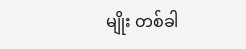မျိုး တစ်ခါ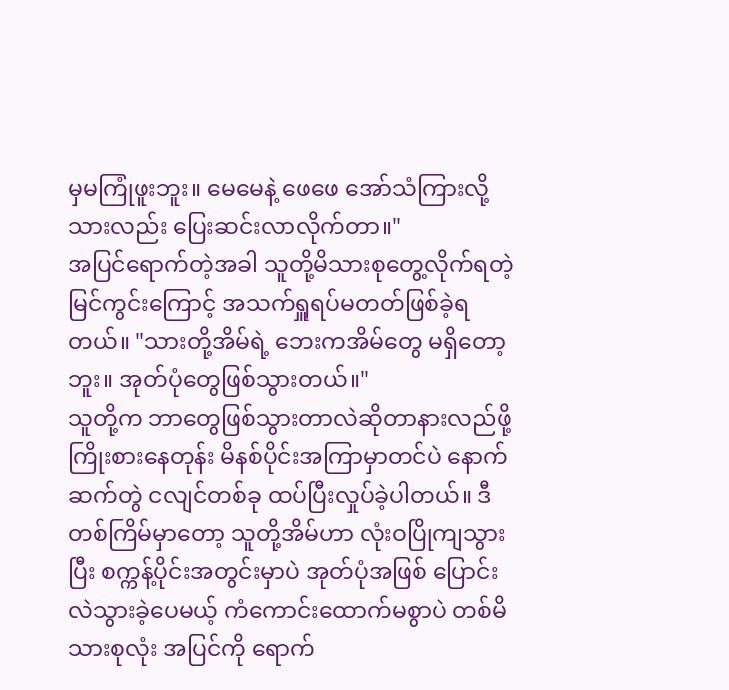မှမကြုံဖူးဘူး။ မေမေနဲ့ ဖေဖေ အော်သံကြားလို့ သားလည်း ပြေးဆင်းလာလိုက်တာ။"
အပြင်ရောက်တဲ့အခါ သူတို့မိသားစုတွေ့လိုက်ရတဲ့ မြင်ကွင်းကြောင့် အသက်ရှူရပ်မတတ်ဖြစ်ခဲ့ရတယ်။ "သားတို့အိမ်ရဲ့ ဘေးကအိမ်တွေ မရှိတော့ဘူး။ အုတ်ပုံတွေဖြစ်သွားတယ်။"
သူတို့က ဘာတွေဖြစ်သွားတာလဲဆိုတာနားလည်ဖို့ ကြိုးစားနေတုန်း မိနစ်ပိုင်းအကြာမှာတင်ပဲ နောက်ဆက်တွဲ ငလျင်တစ်ခု ထပ်ပြီးလှုပ်ခဲ့ပါတယ်။ ဒီတစ်ကြိမ်မှာတော့ သူတို့အိမ်ဟာ လုံးဝပြိုကျသွားပြီး စက္ကန့်ပိုင်းအတွင်းမှာပဲ အုတ်ပုံအဖြစ် ပြောင်းလဲသွားခဲ့ပေမယ့် ကံကောင်းထောက်မစွာပဲ တစ်မိသားစုလုံး အပြင်ကို ရောက်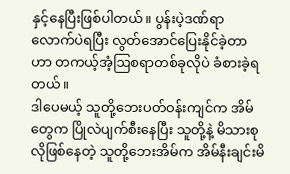နှင့်နေပြီးဖြစ်ပါတယ်။ ပွန်းပဲ့ဒဏ်ရာလောက်ပဲရပြီး လွတ်အောင်ပြေးနိုင်ခဲ့တာဟာ တကယ့်အံ့ဩစရာတစ်ခုလိုပဲ ခံစားခဲ့ရတယ်။
ဒါပေမယ့် သူတို့ဘေးပတ်ဝန်းကျင်က အိမ်တွေက ပြိုလဲပျက်စီးနေပြီး သူတို့နဲ့ မိသားစုလိုဖြစ်နေတဲ့ သူတို့ဘေးအိမ်က အိမ်နီးချင်းမိ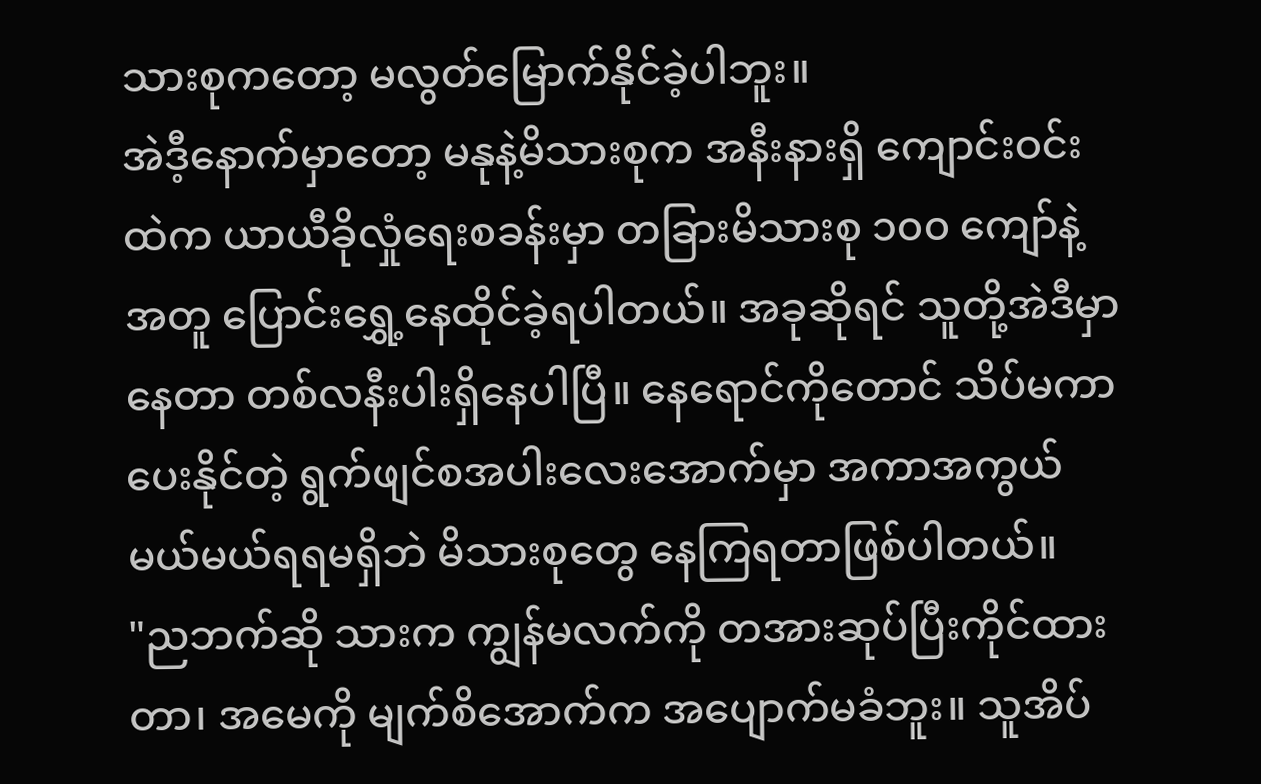သားစုကတော့ မလွတ်မြောက်နိုင်ခဲ့ပါဘူး။
အဲဒီ့နောက်မှာတော့ မနုနဲ့မိသားစုက အနီးနားရှိ ကျောင်းဝင်းထဲက ယာယီခိုလှုံရေးစခန်းမှာ တခြားမိသားစု ၁၀၀ ကျော်နဲ့အတူ ပြောင်းရွှေ့နေထိုင်ခဲ့ရပါတယ်။ အခုဆိုရင် သူတို့အဲဒီမှာနေတာ တစ်လနီးပါးရှိနေပါပြီ။ နေရောင်ကိုတောင် သိပ်မကာပေးနိုင်တဲ့ ရွက်ဖျင်စအပါးလေးအောက်မှာ အကာအကွယ် မယ်မယ်ရရမရှိဘဲ မိသားစုတွေ နေကြရတာဖြစ်ပါတယ်။
"ညဘက်ဆို သားက ကျွန်မလက်ကို တအားဆုပ်ပြီးကိုင်ထားတာ၊ အမေကို မျက်စိအောက်က အပျောက်မခံဘူး။ သူအိပ်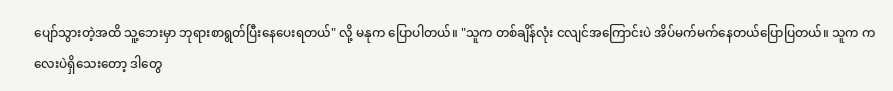ပျော်သွားတဲ့အထိ သူ့ဘေးမှာ ဘုရားစာရွတ်ပြီးနေပေးရတယ်" လို့ မနုက ပြောပါတယ်။ "သူက တစ်ချိန်လုံး ငလျင်အကြောင်းပဲ အိပ်မက်မက်နေတယ်ပြောပြတယ်။ သူက ကလေးပဲရှိသေးတော့ ဒါတွေ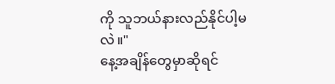ကို သူဘယ်နားလည်နိုင်ပါ့မလဲ။"
နေ့အချိန်တွေမှာဆိုရင်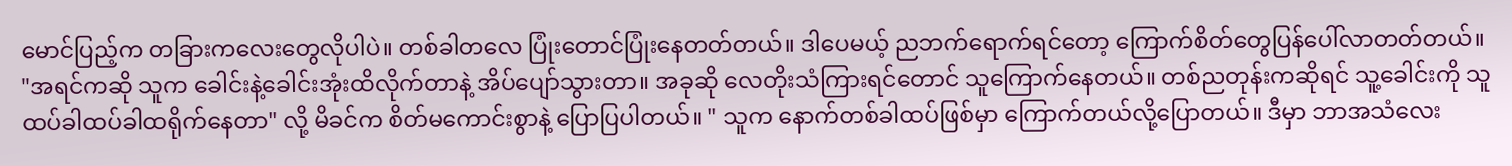မောင်ပြည့်က တခြားကလေးတွေလိုပါပဲ။ တစ်ခါတလေ ပြုံးတောင်ပြုံးနေတတ်တယ်။ ဒါပေမယ့် ညဘက်ရောက်ရင်တော့ ကြောက်စိတ်တွေပြန်ပေါ်လာတတ်တယ်။
"အရင်ကဆို သူက ခေါင်းနဲ့ခေါင်းအုံးထိလိုက်တာနဲ့ အိပ်ပျော်သွားတာ။ အခုဆို လေတိုးသံကြားရင်တောင် သူကြောက်နေတယ်။ တစ်ညတုန်းကဆိုရင် သူ့ခေါင်းကို သူထပ်ခါထပ်ခါထရိုက်နေတာ" လို့ မိခင်က စိတ်မကောင်းစွာနဲ့ ပြောပြပါတယ်။ " သူက နောက်တစ်ခါထပ်ဖြစ်မှာ ကြောက်တယ်လို့ပြောတယ်။ ဒီမှာ ဘာအသံလေး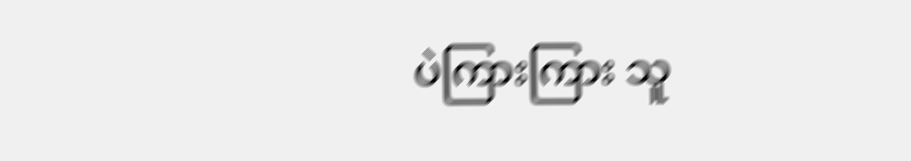ပဲကြားကြား သူ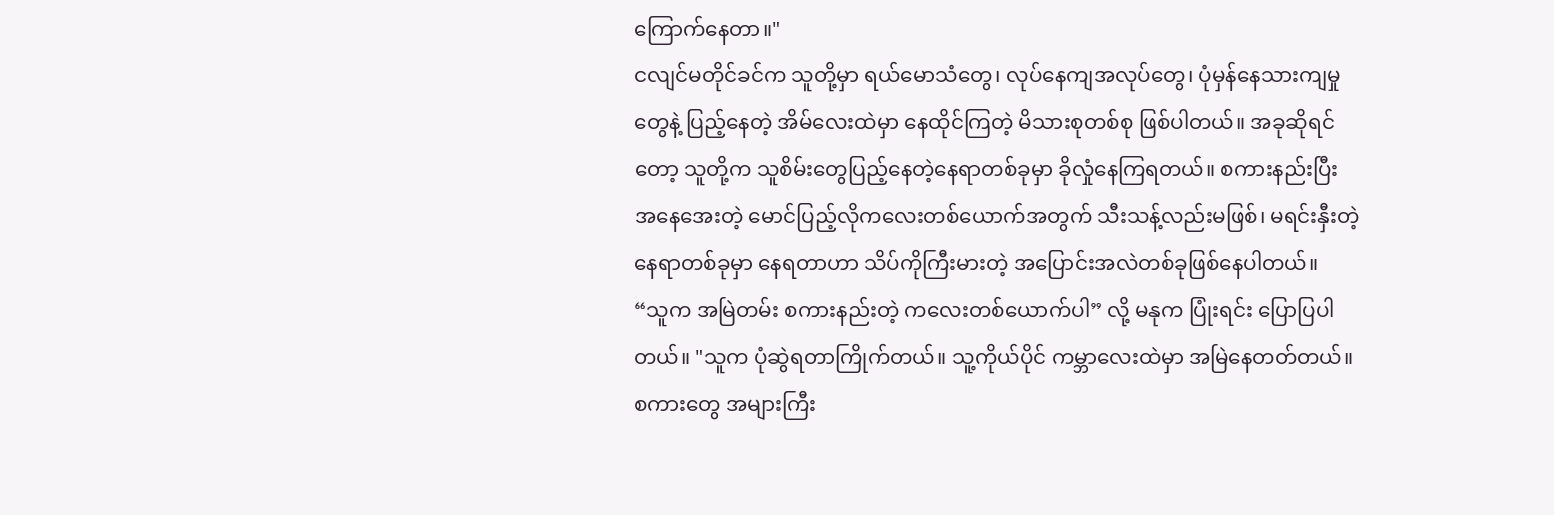ကြောက်နေတာ။"
ငလျင်မတိုင်ခင်က သူတို့မှာ ရယ်မောသံတွေ၊ လုပ်နေကျအလုပ်တွေ၊ ပုံမှန်နေသားကျမှုတွေနဲ့ ပြည့်နေတဲ့ အိမ်လေးထဲမှာ နေထိုင်ကြတဲ့ မိသားစုတစ်စု ဖြစ်ပါတယ်။ အခုဆိုရင်တော့ သူတို့က သူစိမ်းတွေပြည့်နေတဲ့နေရာတစ်ခုမှာ ခိုလှုံနေကြရတယ်။ စကားနည်းပြီး အနေအေးတဲ့ မောင်ပြည့်လိုကလေးတစ်ယောက်အတွက် သီးသန့်လည်းမဖြစ်၊ မရင်းနှီးတဲ့နေရာတစ်ခုမှာ နေရတာဟာ သိပ်ကိုကြီးမားတဲ့ အပြောင်းအလဲတစ်ခုဖြစ်နေပါတယ်။
“သူက အမြဲတမ်း စကားနည်းတဲ့ ကလေးတစ်ယောက်ပါ” လို့ မနုက ပြုံးရင်း ပြောပြပါတယ်။ "သူက ပုံဆွဲရတာကြိုက်တယ်။ သူ့ကိုယ်ပိုင် ကမ္ဘာလေးထဲမှာ အမြဲနေတတ်တယ်။ စကားတွေ အများကြီး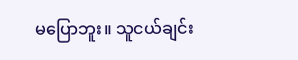မပြောဘူး။ သူငယ်ချင်း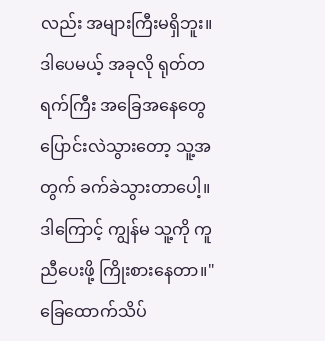လည်း အများကြီးမရှိဘူး။ ဒါပေမယ့် အခုလို ရုတ်တရက်ကြီး အခြေအနေတွေပြောင်းလဲသွားတော့ သူ့အတွက် ခက်ခဲသွားတာပေါ့။ ဒါကြောင့် ကျွန်မ သူ့ကို ကူညီပေးဖို့ ကြိုးစားနေတာ။"
ခြေထောက်သိပ်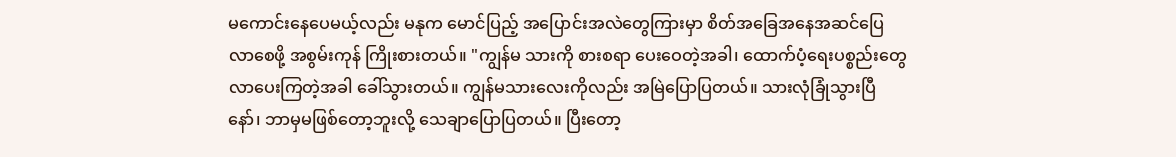မကောင်းနေပေမယ့်လည်း မနုက မောင်ပြည့် အပြောင်းအလဲတွေကြားမှာ စိတ်အခြေအနေအဆင်ပြေလာစေဖို့ အစွမ်းကုန် ကြိုးစားတယ်။ "ကျွန်မ သားကို စားစရာ ပေးဝေတဲ့အခါ၊ ထောက်ပံ့ရေးပစ္စည်းတွေ လာပေးကြတဲ့အခါ ခေါ်သွားတယ်။ ကျွန်မသားလေးကိုလည်း အမြဲပြောပြတယ်။ သားလုံခြုံသွားပြီနော်၊ ဘာမှမဖြစ်တော့ဘူးလို့ သေချာပြောပြတယ်။ ပြီးတော့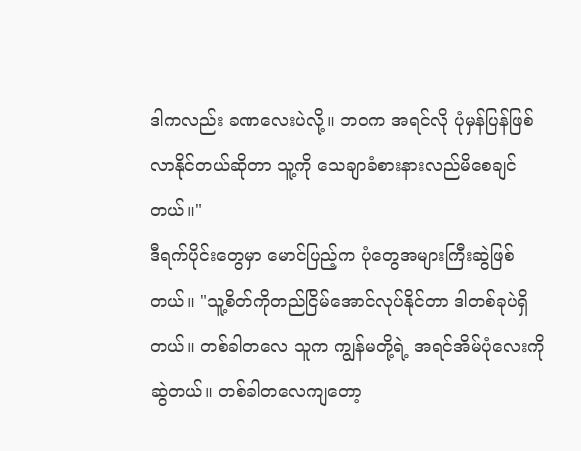ဒါကလည်း ခဏလေးပဲလို့။ ဘဝက အရင်လို ပုံမှန်ပြန်ဖြစ်လာနိုင်တယ်ဆိုတာ သူ့ကို သေချာခံစားနားလည်မိစေချင်တယ်။"
ဒီရက်ပိုင်းတွေမှာ မောင်ပြည့်က ပုံတွေအများကြီးဆွဲဖြစ်တယ်။ "သူ့စိတ်ကိုတည်ငြိမ်အောင်လုပ်နိုင်တာ ဒါတစ်ခုပဲရှိတယ်။ တစ်ခါတလေ သူက ကျွန်မတို့ရဲ့ အရင်အိမ်ပုံလေးကို ဆွဲတယ်။ တစ်ခါတလေကျတော့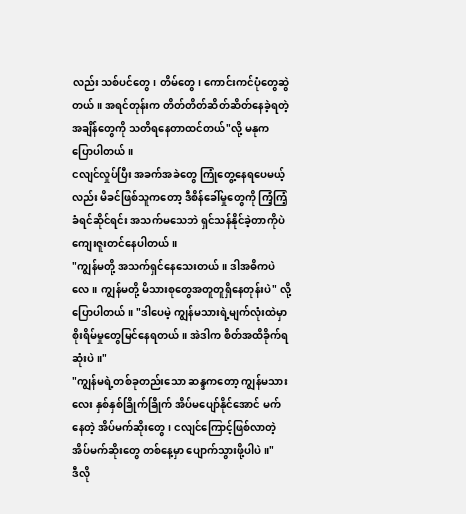လည်း သစ်ပင်တွေ၊ တိမ်တွေ၊ ကောင်းကင်ပုံတွေဆွဲတယ်။ အရင်တုန်းက တိတ်တိတ်ဆိတ်ဆိတ်နေခဲ့ရတဲ့အချိန်တွေကို သတိရနေတာထင်တယ်"လို့ မနုက ပြောပါတယ်။
ငလျင်လှုပ်ပြီး အခက်အခဲတွေ ကြုံတွေ့နေရပေမယ့်လည်း မိခင်ဖြစ်သူကတော့ ဒီစိန်ခေါ်မှုတွေကို ကြံ့ကြံ့ခံရင်ဆိုင်ရင်း အသက်မသေဘဲ ရှင်သန်နိုင်ခဲ့တာကိုပဲ ကျေးဇူးတင်နေပါတယ်။
"ကျွန်မတို့ အသက်ရှင်နေသေးတယ်။ ဒါအဓိကပဲလေ။ ကျွန်မတို့ မိသားစုတွေအတူတူရှိနေတုန်းပဲ" လို့ ပြောပါတယ်။ "ဒါပေမဲ့ ကျွန်မသားရဲ့မျက်လုံးထဲမှာ စိုးရိမ်မှုတွေမြင်နေရတယ်။ အဲဒါက စိတ်အထိခိုက်ရဆုံးပဲ။"
"ကျွန်မရဲ့တစ်ခုတည်းသော ဆန္ဒကတော့ ကျွန်မသားလေး နှစ်နှစ်ခြိုက်ခြိုက် အိပ်မပျော်နိုင်အောင် မက်နေတဲ့ အိပ်မက်ဆိုးတွေ၊ ငလျင်ကြောင့်ဖြစ်လာတဲ့ အိပ်မက်ဆိုးတွေ တစ်နေ့မှာ ပျောက်သွားဖို့ပါပဲ။"
ဒီလို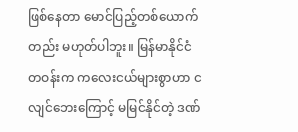ဖြစ်နေတာ မောင်ပြည့်တစ်ယောက်တည်း မဟုတ်ပါဘူး။ မြန်မာနိုင်ငံတဝန်းက ကလေးငယ်များစွာဟာ ငလျင်ဘေးကြောင့် မမြင်နိုင်တဲ့ ဒဏ်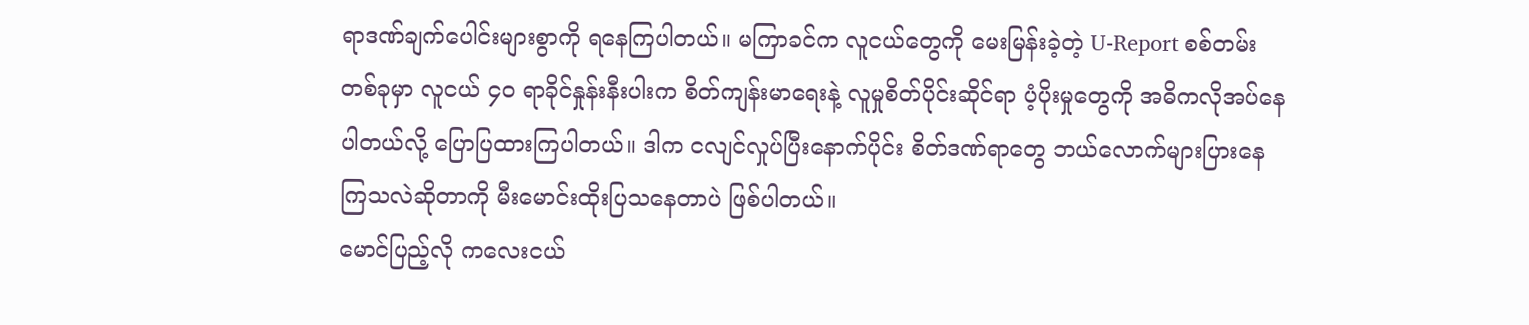ရာဒဏ်ချက်ပေါင်းများစွာကို ရနေကြပါတယ်။ မကြာခင်က လူငယ်တွေကို မေးမြန်းခဲ့တဲ့ U-Report စစ်တမ်းတစ်ခုမှာ လူငယ် ၄၀ ရာခိုင်နှုန်းနီးပါးက စိတ်ကျန်းမာရေးနဲ့ လူမှုစိတ်ပိုင်းဆိုင်ရာ ပံ့ပိုးမှုတွေကို အဓိကလိုအပ်နေပါတယ်လို့ ပြောပြထားကြပါတယ်။ ဒါက ငလျင်လှုပ်ပြီးနောက်ပိုင်း စိတ်ဒဏ်ရာတွေ ဘယ်လောက်များပြားနေကြသလဲဆိုတာကို မီးမောင်းထိုးပြသနေတာပဲ ဖြစ်ပါတယ်။
မောင်ပြည့်လို ကလေးငယ်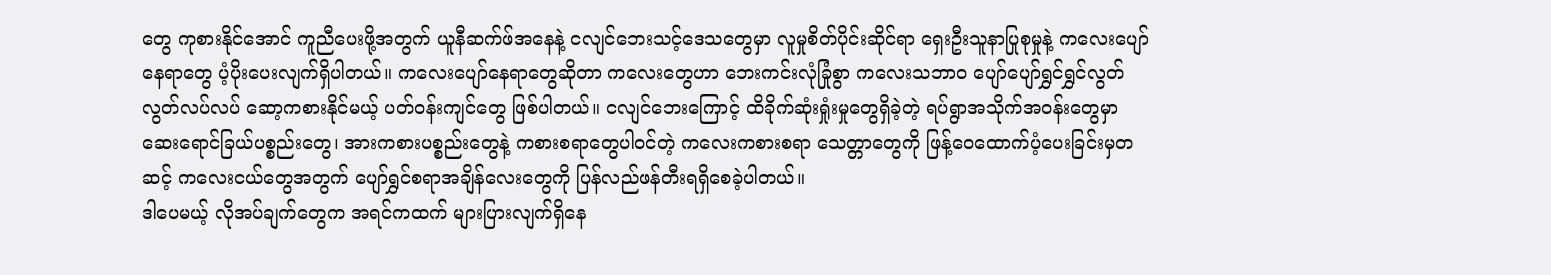တွေ ကုစားနိုင်အောင် ကူညီပေးဖို့အတွက် ယူနီဆက်ဖ်အနေနဲ့ ငလျင်ဘေးသင့်ဒေသတွေမှာ လူမှုစိတ်ပိုင်းဆိုင်ရာ ရှေးဦးသူနာပြုစုမှုနဲ့ ကလေးပျော်နေရာတွေ ပံ့ပိုးပေးလျက်ရှိပါတယ်။ ကလေးပျော်နေရာတွေဆိုတာ ကလေးတွေဟာ ဘေးကင်းလုံခြုံစွာ ကလေးသဘာဝ ပျော်ပျော်ရွှင်ရွှင်လွတ်လွတ်လပ်လပ် ဆော့ကစားနိုင်မယ့် ပတ်ဝန်းကျင်တွေ ဖြစ်ပါတယ်။ ငလျင်ဘေးကြောင့် ထိခိုက်ဆုံးရှုံးမှုတွေရှိခဲ့တဲ့ ရပ်ရွာအသိုက်အဝန်းတွေမှာ ဆေးရောင်ခြယ်ပစ္စည်းတွေ၊ အားကစားပစ္စည်းတွေနဲ့ ကစားစရာတွေပါဝင်တဲ့ ကလေးကစားစရာ သေတ္တာတွေကို ဖြန့်ဝေထောက်ပံ့ပေးခြင်းမှတဆင့် ကလေးငယ်တွေအတွက် ပျော်ရွှင်စရာအချိန်လေးတွေကို ပြန်လည်ဖန်တီးရရှိစေခဲ့ပါတယ်။
ဒါပေမယ့် လိုအပ်ချက်တွေက အရင်ကထက် များပြားလျက်ရှိနေ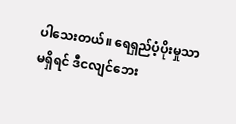ပါသေးတယ်။ ရေရှည်ပံ့ပိုးမှုသာ မရှိရင် ဒီငလျင်ဘေး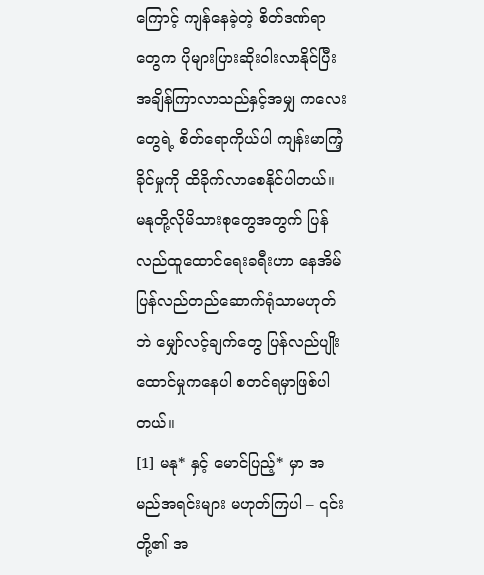ကြောင့် ကျန်နေခဲ့တဲ့ စိတ်ဒဏ်ရာတွေက ပိုများပြားဆိုးဝါးလာနိုင်ပြီး အချိန်ကြာလာသည်နှင့်အမျှ ကလေးတွေရဲ့ စိတ်ရောကိုယ်ပါ ကျန်းမာကြံ့ခိုင်မှုကို ထိခိုက်လာစေနိုင်ပါတယ်။ မနုတို့လိုမိသားစုတွေအတွက် ပြန်လည်ထူထောင်ရေးခရီးဟာ နေအိမ်ပြန်လည်တည်ဆောက်ရုံသာမဟုတ်ဘဲ မျှော်လင့်ချက်တွေ ပြန်လည်ပျိုးထောင်မှုကနေပါ စတင်ရမှာဖြစ်ပါတယ်။
[1] မနု* နှင့် မောင်ပြည့်* မှာ အမည်အရင်းများ မဟုတ်ကြပါ – ၎င်းတို့၏ အ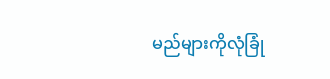မည်များကိုလုံခြုံ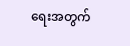ရေးအတွက်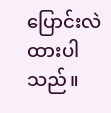ပြောင်းလဲထားပါသည်။